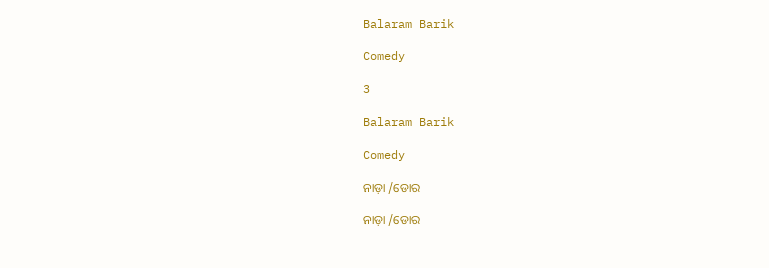Balaram Barik

Comedy

3

Balaram Barik

Comedy

ନାଡ଼ା /ଡୋର

ନାଡ଼ା /ଡୋର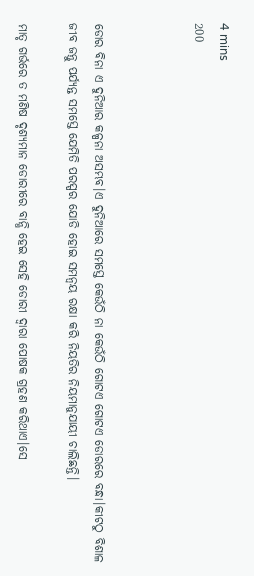4 mins
200



ଡୋର ବିନା ଏ ଦୁନିଆର କଳ୍ପନା ଅସମ୍ଭବ।ଏ ଦୁନିଆରେ ସମସ୍ତେ କେଉଁଠି ନା କେଉଁଠି ଗୋଟଏ ଗୋଟଏ ଡୋରରେ ବନ୍ଧା।କୀଟଠୁ ବିଶାଳ ଜୀବ ଜନ୍ତୁ ପର୍ଯ୍ୟନ୍ତ ସମସ୍ତେ ଯେମିତି ପରସ୍ପର ଯୋଡି ହୋଇ ସମନ୍ୱୟ ରକ୍ଷା କରି ନିୟତିର ନିୟମାନୁଯାୟୀ ଚାଲିଛନ୍ତି।

ମାତୃ ଗର୍ଭରେ ତ ମଣିଷ ଦୃଶ୍ୟମାନ ଡୋରୀରେ ବାନ୍ଧି ହେଇ ସେହି ଡୋରୀ ଦ୍ୱାରା ପୋଷକ ଗ୍ରହଣ କରିଥାଏ।ସେ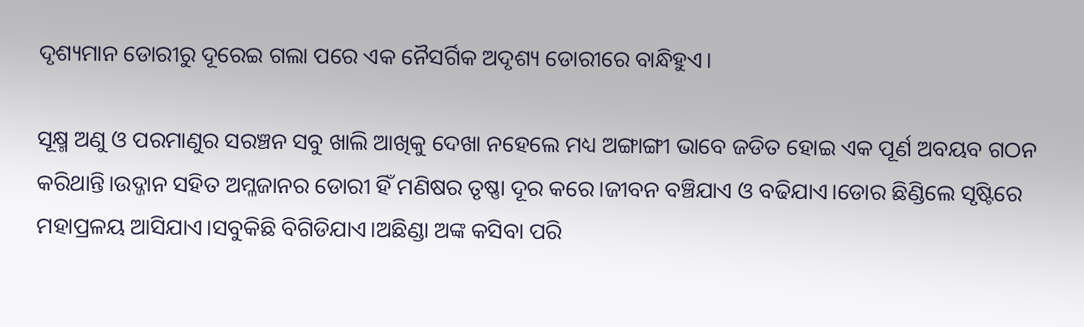ଦୃଶ୍ୟମାନ ଡୋରୀରୁ ଦୂରେଇ ଗଲା ପରେ ଏକ ନୈସର୍ଗିକ ଅଦୃଶ୍ୟ ଡୋରୀରେ ବାନ୍ଧିହୁଏ।

ସୂକ୍ଷ୍ମ ଅଣୁ ଓ ପରମାଣୁର ସରଞ୍ଚନ ସବୁ ଖାଲି ଆଖିକୁ ଦେଖା ନହେଲେ ମଧ୍ୟ ଅଙ୍ଗାଙ୍ଗୀ ଭାବେ ଜଡିତ ହୋଇ ଏକ ପୂର୍ଣ ଅବୟବ ଗଠନ କରିଥାନ୍ତି।ଉଦ୍ଜାନ ସହିତ ଅମ୍ଳଜାନର ଡୋରୀ ହିଁ ମଣିଷର ତୃଷ୍ଣା ଦୂର କରେ।ଜୀବନ ବଞ୍ଚିଯାଏ ଓ ବଢିଯାଏ।ଡୋର ଛିଣ୍ଡିଲେ ସୃଷ୍ଟିରେ ମହାପ୍ରଳୟ ଆସିଯାଏ।ସବୁକିଛି ବିଗିଡିଯାଏ।ଅଛିଣ୍ଡା ଅଙ୍କ କସିବା ପରି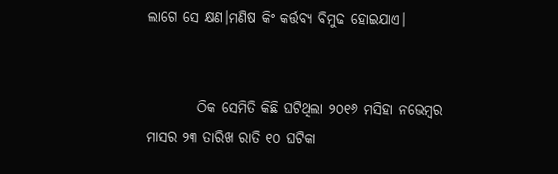ଲାଗେ ସେ କ୍ଷଣ।ମଣିଷ କିଂ କର୍ତ୍ତବ୍ୟ ବିମୁଢ ହୋଇଯାଏ।


         ଠିକ ସେମିତି କିଛି ଘଟିଥିଲା ୨୦୧୬ ମସିହା ନଭେମ୍ବର ମାସର ୨୩ ତାରିଖ ରାତି ୧୦ ଘଟିକା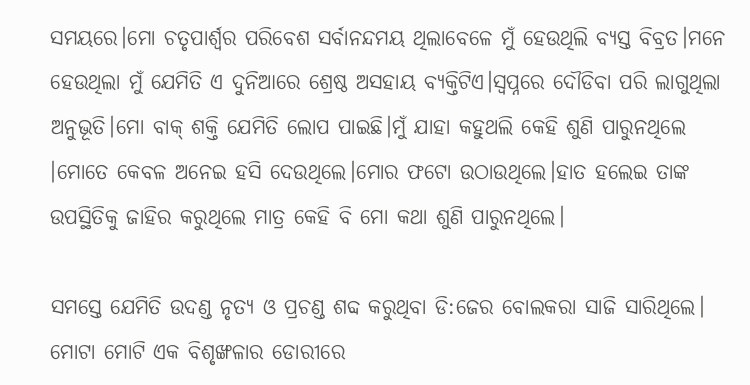ସମୟରେ।ମୋ ଚତୃପାର୍ଶ୍ଵର ପରିବେଶ ସର୍ବାନନ୍ଦମୟ ଥିଲାବେଳେ ମୁଁ ହେଉଥିଲି ବ୍ୟସ୍ତ ବିବ୍ରତ।ମନେ ହେଉଥିଲା ମୁଁ ଯେମିତି ଏ ଦୁନିଆରେ ଶ୍ରେଷ୍ଠ ଅସହାୟ ବ୍ୟକ୍ତିଟିଏ।ସ୍ୱପ୍ନରେ ଦୌଡିବା ପରି ଲାଗୁଥିଲା ଅନୁଭୂତି।ମୋ ବାକ୍ ଶକ୍ତି ଯେମିତି ଲୋପ ପାଇଛି।ମୁଁ ଯାହା କହୁଥଲି କେହି ଶୁଣି ପାରୁନଥିଲେ ।ମୋତେ କେବଳ ଅନେଇ ହସି ଦେଉଥିଲେ।ମୋର ଫଟୋ ଉଠାଉଥିଲେ।ହାତ ହଲେଇ ତାଙ୍କ ଉପସ୍ଥିତିକୁ ଜାହିର କରୁଥିଲେ ମାତ୍ର କେହି ବି ମୋ କଥା ଶୁଣି ପାରୁନଥିଲେ।

ସମସ୍ତେ ଯେମିତି ଉଦଣ୍ଡ ନୃତ୍ୟ ଓ ପ୍ରଚଣ୍ଡ ଶବ୍ଦ କରୁଥିବା ଡି:ଜେର ବୋଲକରା ସାଜି ସାରିଥିଲେ। ମୋଟା ମୋଟି ଏକ ବିଶୃଙ୍ଖଳାର ଡୋରୀରେ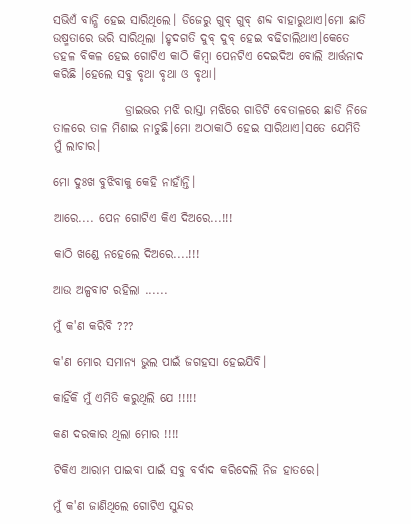ସଭିଏଁ ବାନ୍ଧି ହେଇ ସାରିଥିଲେ। ଡିଜେରୁ ଗୁବ୍ ଗୁବ୍ ଶବ୍ଦ ବାହାରୁଥାଏ।ମୋ ଛାତି ଉଷ୍ମତାରେ ଭରି ସାରିଥିଲା ।ହୃଦଗତି ଦୁବ୍ ଦୁବ୍ ହେଇ ବଢିଚାଲିଥାଏ।କେତେ ଡହଳ ବିକଳ ହେଇ ଗୋଟିଏ କାଠି କିମ୍ବା ପେନଟିଏ ଦେଇଦିଅ ବୋଲି ଆର୍ତ୍ତନାଦ କରିଛି ।ହେଲେ ସବୁ ବୃଥା ବୃଥା ଓ ବୃଥା।

               ଡ୍ରାଇଭର ମଝି ରାସ୍ତା ମଝିରେ ଗାଡିଟି ବେତାଳରେ ଛାଡି ନିଜେ ତାଳରେ ତାଳ ମିଶାଇ ନାଚୁଛି।ମୋ ଅଠାକାଠି ହେଇ ସାରିଥାଏ।ସତେ ଯେମିତି ମୁଁ ଲାଚାର।

ମୋ ଦୁଃଖ ବୁଝିବାକୁ କେହି ନାହାଁନ୍ତି।

ଆରେ.... ପେନ ଗୋଟିଏ କିଏ ଦିଅରେ...!!!

କାଠି ଖଣ୍ଡେ ନହେଲେ ଦିଅରେ....!!!

ଆଉ ଅଳ୍ପବାଟ ରହିଲା ......

ମୁଁ କ'ଣ କରିବି ???

କ'ଣ ମୋର ସମାନ୍ୟ ଭୁଲ ପାଇଁ ଜଗହସା ହେଇଯିବି।

କାହିଁକି ମୁଁ ଏମିତି କରୁଥିଲି ଯେ !!!!!

କଣ ଦରକାର ଥିଲା ମୋର !!!!

ଟିକିଏ ଆରାମ ପାଇବା ପାଇଁ ସବୁ ବର୍ବାଦ କରିଦେଲି ନିଜ ହାତରେ।

ମୁଁ କ'ଣ ଜାଣିଥିଲେ ଗୋଟିଏ ସୁନ୍ଦର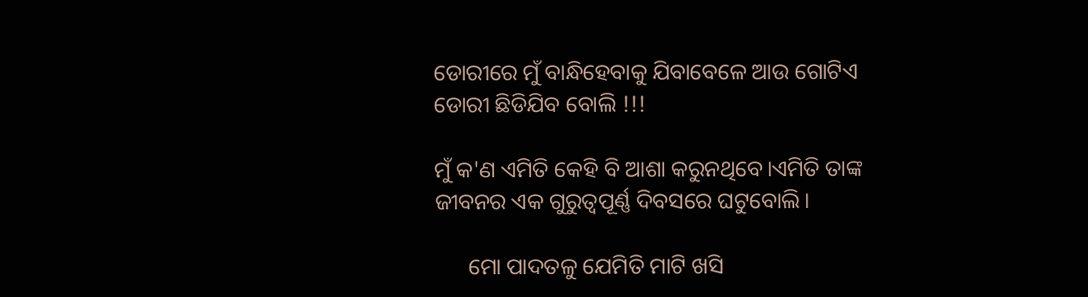ଡୋରୀରେ ମୁଁ ବାନ୍ଧିହେବାକୁ ଯିବାବେଳେ ଆଉ ଗୋଟିଏ ଡୋରୀ ଛିଡିଯିବ ବୋଲି !!!

ମୁଁ କ'ଣ ଏମିତି କେହି ବି ଆଶା କରୁନଥିବେ।ଏମିତି ତାଙ୍କ ଜୀବନର ଏକ ଗୁରୁତ୍ୱପୂର୍ଣ୍ଣ ଦିବସରେ ଘଟୁବୋଲି।

      ମୋ ପାଦତଳୁ ଯେମିତି ମାଟି ଖସି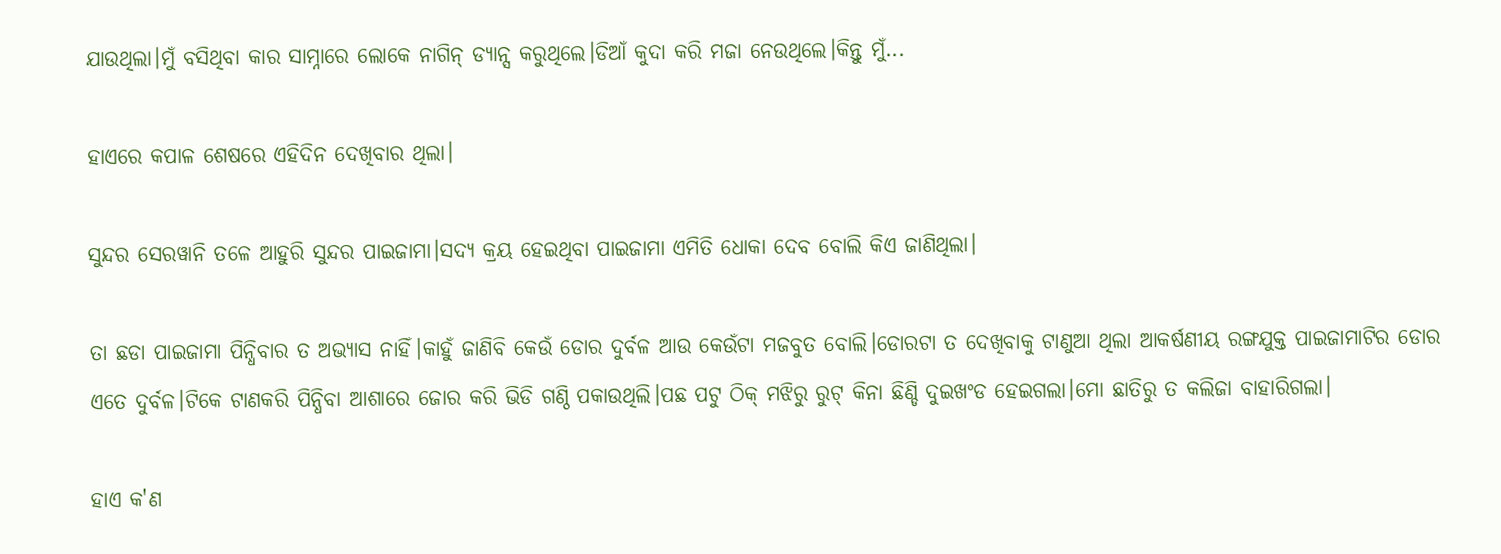ଯାଉଥିଲା।ମୁଁ ବସିଥିବା କାର ସାମ୍ନାରେ ଲୋକେ ନାଗିନ୍ ଡ୍ୟାନ୍ସ କରୁଥିଲେ।ଡିଆଁ କୁଦା କରି ମଜା ନେଉଥିଲେ।କିନ୍ତୁ ମୁଁ...

ହାଏରେ କପାଳ ଶେଷରେ ଏହିଦିନ ଦେଖିବାର ଥିଲା।

ସୁନ୍ଦର ସେରୱାନି ତଳେ ଆହୁରି ସୁନ୍ଦର ପାଇଜାମା।ସଦ୍ୟ କ୍ରୟ ହେଇଥିବା ପାଇଜାମା ଏମିତି ଧୋକା ଦେବ ବୋଲି କିଏ ଜାଣିଥିଲା।

ତା ଛଡା ପାଇଜାମା ପିନ୍ଧିବାର ତ ଅଭ୍ୟାସ ନାହିଁ।କାହୁଁ ଜାଣିବି କେଉଁ ଡୋର ଦୁର୍ବଳ ଆଉ କେଉଁଟା ମଜବୁତ ବୋଲି।ଡୋରଟା ତ ଦେଖିବାକୁ ଟାଣୁଆ ଥିଲା ଆକର୍ଷଣୀୟ ରଙ୍ଗଯୁକ୍ତ ପାଇଜାମାଟିର ଡୋର ଏତେ ଦୁର୍ବଳ।ଟିକେ ଟାଣକରି ପିନ୍ଧିବା ଆଶାରେ ଜୋର କରି ଭିଡି ଗଣ୍ଠି ପକାଉଥିଲି।ପଛ ପଟୁ ଠିକ୍ ମଝିରୁ ରୁଟ୍ କିନା ଛିଣ୍ଡି ଦୁଇଖଂଡ ହେଇଗଲା।ମୋ ଛାତିରୁ ତ କଲିଜା ବାହାରିଗଲା।

ହାଏ କ'ଣ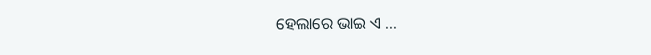ହେଲାରେ ଭାଇ ଏ ...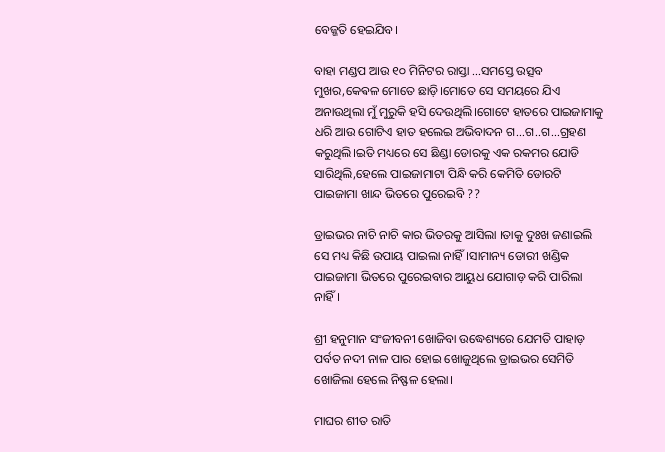ବେଜ୍ଜତି ହେଇଯିବ।

ବାହା ମଣ୍ଡପ ଆଉ ୧୦ ମିନିଟର ରାସ୍ତା ...ସମସ୍ତେ ଉତ୍ସବ ମୁଖର,କେଵଳ ମୋତେ ଛାଡ଼ି।ମୋତେ ସେ ସମୟରେ ଯିଏ ଅନାଉଥିଲା ମୁଁ ମୁରୁକି ହସି ଦେଉଥିଲି।ଗୋଟେ ହାତରେ ପାଇଜାମାକୁ ଧରି ଆଉ ଗୋଟିଏ ହାତ ହଲେଇ ଅଭିବାଦନ ଗ...ଗ..ଗ...ଗ୍ରହଣ କରୁଥିଲି।ଇତି ମଧ୍ୟରେ ସେ ଛିଣ୍ଡା ଡୋରକୁ ଏକ ରକମର ଯୋଡି ସାରିଥିଲି,ହେଲେ ପାଇଜାମାଟା ପିନ୍ଧି କରି କେମିତି ଡୋରଟି ପାଇଜାମା ଖାନ୍ଦ ଭିତରେ ପୁରେଇବି ??

ଡ୍ରାଇଭର ନାଚି ନାଚି କାର ଭିତରକୁ ଆସିଲା ।ତାକୁ ଦୁଃଖ ଜଣାଇଲି ସେ ମଧ୍ୟ କିଛି ଉପାୟ ପାଇଲା ନାହିଁ।ସାମାନ୍ୟ ଡୋରୀ ଖଣ୍ଡିକ ପାଇଜାମା ଭିତରେ ପୁରେଇବାର ଆୟୁଧ ଯୋଗାଡ଼ କରି ପାରିଲା ନାହିଁ।

ଶ୍ରୀ ହନୁମାନ ସଂଜୀବନୀ ଖୋଜିବା ଉଦ୍ଧେଶ୍ୟରେ ଯେମତି ପାହାଡ଼ ପର୍ବତ ନଦୀ ନାଳ ପାର ହୋଇ ଖୋଜୁଥିଲେ ଡ୍ରାଇଭର ସେମିତି ଖୋଜିଲା ହେଲେ ନିଷ୍ଫଳ ହେଲା।

ମାଘର ଶୀତ ରାତି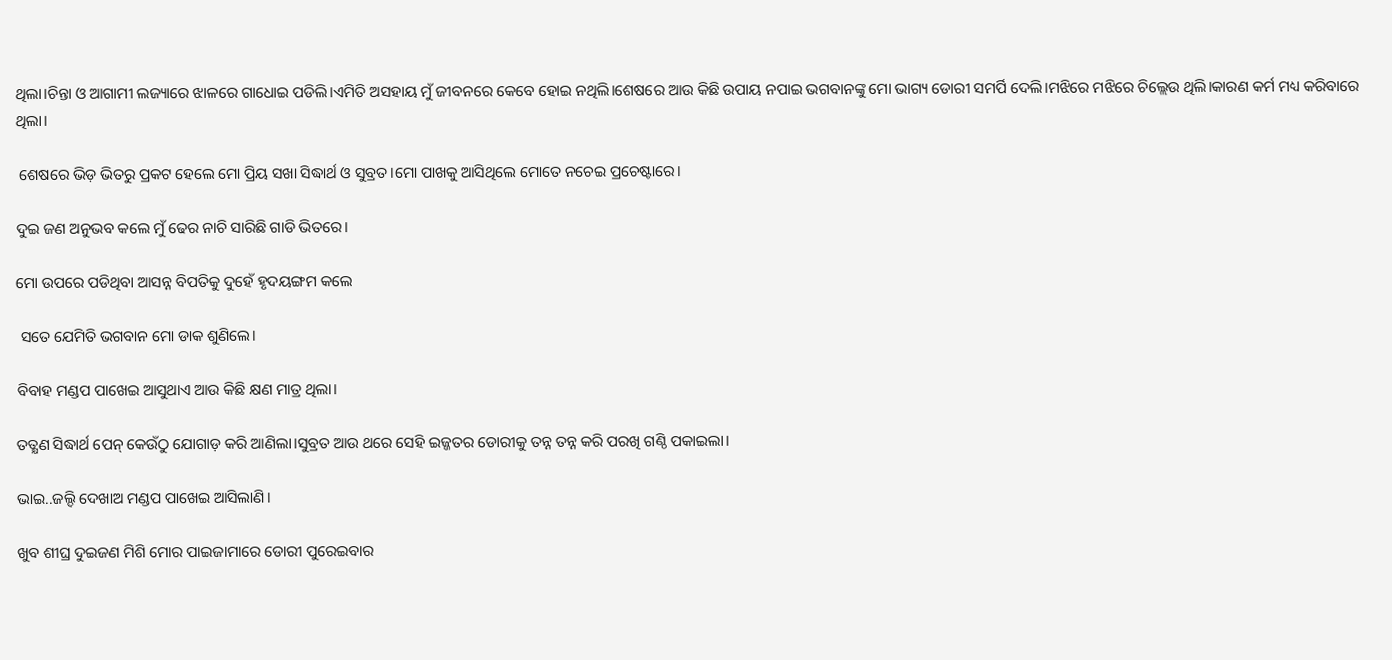ଥିଲା।ଚିନ୍ତା ଓ ଆଗାମୀ ଲଜ୍ୟାରେ ଝାଳରେ ଗାଧୋଇ ପଡିଲି।ଏମିତି ଅସହାୟ ମୁଁ ଜୀବନରେ କେବେ ହୋଇ ନଥିଲି।ଶେଷରେ ଆଉ କିଛି ଉପାୟ ନପାଇ ଭଗବାନଙ୍କୁ ମୋ ଭାଗ୍ୟ ଡୋରୀ ସମର୍ପି ଦେଲି।ମଝିରେ ମଝିରେ ଚିଲ୍ଲେଉ ଥିଲି।କାରଣ କର୍ମ ମଧ୍ୟ କରିବାରେ ଥିଲା।

 ଶେଷରେ ଭିଡ଼ ଭିତରୁ ପ୍ରକଟ ହେଲେ ମୋ ପ୍ରିୟ ସଖା ସିଦ୍ଧାର୍ଥ ଓ ସୁବ୍ରତ।ମୋ ପାଖକୁ ଆସିଥିଲେ ମୋତେ ନଚେଇ ପ୍ରଚେଷ୍ଟାରେ।

ଦୁଇ ଜଣ ଅନୁଭବ କଲେ ମୁଁ ଢେର ନାଚି ସାରିଛି ଗାଡି ଭିତରେ।

ମୋ ଉପରେ ପଡିଥିବା ଆସନ୍ନ ବିପତିକୁ ଦୁହେଁ ହୃଦୟଙ୍ଗମ କଲେ

 ସତେ ଯେମିତି ଭଗବାନ ମୋ ଡାକ ଶୁଣିଲେ।

ବିବାହ ମଣ୍ଡପ ପାଖେଇ ଆସୁଥାଏ ଆଉ କିଛି କ୍ଷଣ ମାତ୍ର ଥିଲା।

ତତ୍କ୍ଷଣ ସିଦ୍ଧାର୍ଥ ପେନ୍ କେଉଁଠୁ ଯୋଗାଡ଼ କରି ଆଣିଲା।ସୁବ୍ରତ ଆଉ ଥରେ ସେହି ଇଜ୍ଜତର ଡୋରୀକୁ ତନ୍ନ ତନ୍ନ କରି ପରଖି ଗଣ୍ଠି ପକାଇଲା।

ଭାଇ..ଜଲ୍ଦି ଦେଖାଅ ମଣ୍ଡପ ପାଖେଇ ଆସିଲାଣି।

ଖୁବ ଶୀଘ୍ର ଦୁଇଜଣ ମିଶି ମୋର ପାଇଜାମାରେ ଡୋରୀ ପୁରେଇବାର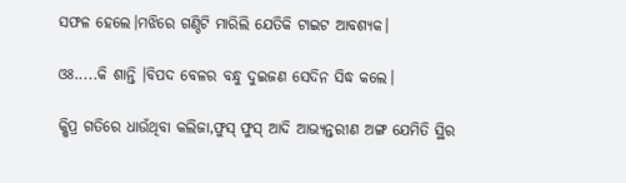ସଫଳ ହେଲେ।ମଝିରେ ଗଣ୍ଠିଟି ମାରିଲି ଯେତିକି ଟାଇଟ ଆବଶ୍ୟକ।

ଓଃ.....କି ଶାନ୍ତି ।ବିପଦ ବେଳର ବନ୍ଧୁ ଦୁଇଜଣ ସେଦିନ ସିଦ୍ଧ କଲେ।

କ୍ଷିପ୍ର ଗତିରେ ଧାଉଁଥିବା କଲିଜା,ଫୁସ୍ ଫୁସ୍ ଆଦି ଆଭ୍ୟନ୍ତରୀଣ ଅଙ୍ଗ ଯେମିତି ସ୍ଥିର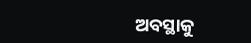ଅବସ୍ଥାକୁ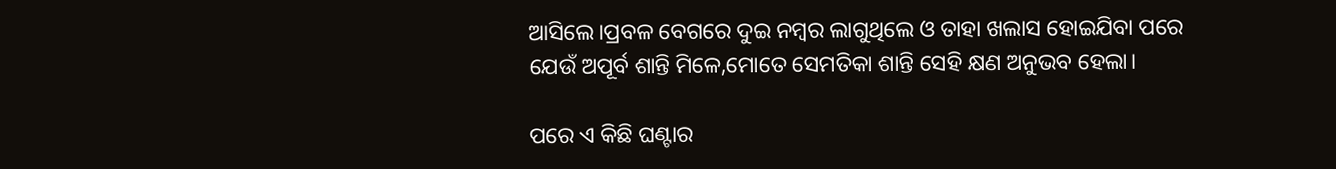ଆସିଲେ।ପ୍ରବଳ ବେଗରେ ଦୁଇ ନମ୍ବର ଲାଗୁଥିଲେ ଓ ତାହା ଖଲାସ ହୋଇଯିବା ପରେ ଯେଉଁ ଅପୂର୍ବ ଶାନ୍ତି ମିଳେ,ମୋତେ ସେମତିକା ଶାନ୍ତି ସେହି କ୍ଷଣ ଅନୁଭବ ହେଲା।

ପରେ ଏ କିଛି ଘଣ୍ଟାର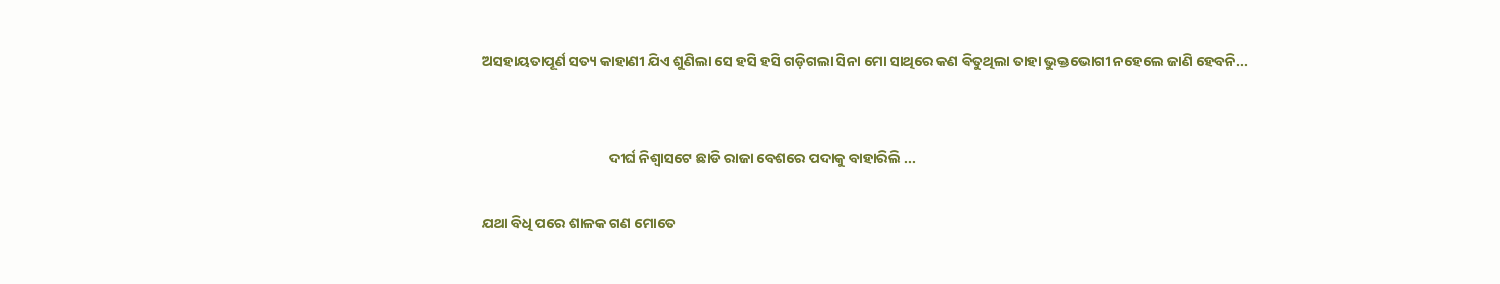ଅସହାୟତାପୂର୍ଣ ସତ୍ୟ କାହାଣୀ ଯିଏ ଶୁଣିଲା ସେ ହସି ହସି ଗଡ଼ିଗଲା ସିନା ମୋ ସାଥିରେ କଣ ଵିତୁଥିଲା ତାହା ଭୁକ୍ତଭୋଗୀ ନହେଲେ ଜାଣି ହେବନି...


                                       ଦୀର୍ଘ ନିଶ୍ଵାସଟେ ଛାଡି ରାଜା ବେଶରେ ପଦାକୁ ବାହାରିଲି ...

ଯଥା ବିଧି ପରେ ଶାଳକ ଗଣ ମୋତେ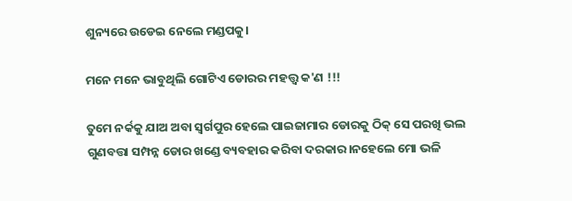ଶୁନ୍ୟରେ ଉଡେଇ ନେଲେ ମଣ୍ଡପକୁ।

ମନେ ମନେ ଭାବୁଥିଲି ଗୋଟିଏ ଡୋରର ମହତ୍ତ୍ୱ କ'ଣ !!!

ତୁମେ ନର୍କକୁ ଯାଅ ଅବା ସ୍ୱର୍ଗପୁର ହେଲେ ପାଇଜାମାର ଡୋରକୁ ଠିକ୍ ସେ ପରଖି ଭଲ ଗୁଣବତ୍ତା ସମ୍ପନ୍ନ ଡୋର ଖଣ୍ଡେ ବ୍ୟବହାର କରିବା ଦରକାର।ନହେଲେ ମୋ ଭଳି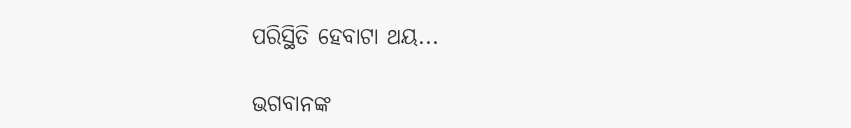ପରିସ୍ଥିତି ହେବାଟା ଥୟ...

ଭଗବାନଙ୍କ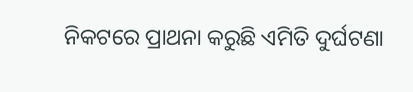ନିକଟରେ ପ୍ରାଥନା କରୁଛି ଏମିତି ଦୁର୍ଘଟଣା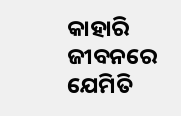କାହାରି ଜୀବନରେ ଯେମିତି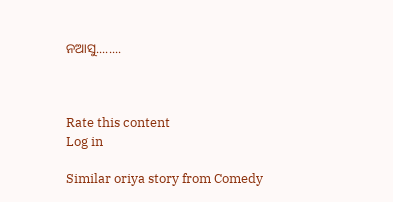ନଆସୁ........



Rate this content
Log in

Similar oriya story from Comedy